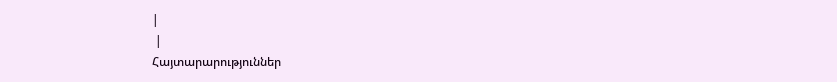|
 |
Հայտարարություններ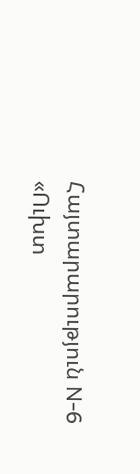Հայտարարություն N-6
«Ուխտ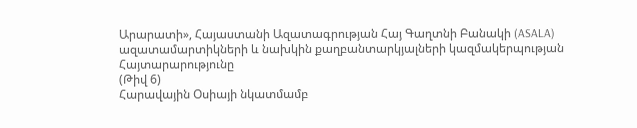Արարատի», Հայաստանի Ազատագրության Հայ Գաղտնի Բանակի (ASALA) ազատամարտիկների և նախկին քաղբանտարկյալների կազմակերպության
Հայտարարությունը
(Թիվ 6)
Հարավային Օսիայի նկատմամբ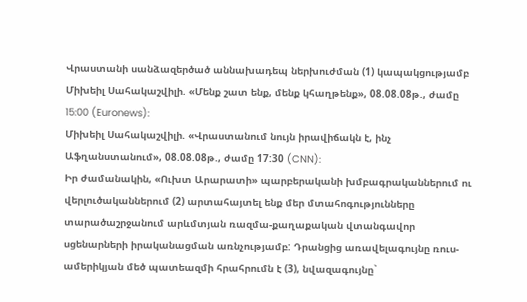Վրաստանի սանձազերծած աննախադեպ ներխուժման (1) կապակցությամբ
Միխեիլ Սահակաշվիլի. «Մենք շատ ենք, մենք կհաղթենք», 08.08.08թ., ժամը 15:00 (Euronews):
Միխեիլ Սահակաշվիլի. «Վրաստանում նույն իրավիճակն է, ինչ Աֆղանստանում», 08.08.08թ., ժամը 17:30 (CNN):
Իր ժամանակին, «Ուխտ Արարատի» պարբերականի խմբագրականներում ու վերլուծականներում (2) արտահայտել ենք մեր մտահոգությունները տարածաշրջանում արևմտյան ռազմա-քաղաքական վտանգավոր սցենարների իրականացման առնչությամբ: Դրանցից առավելագույնը ռուս-ամերիկյան մեծ պատեազմի հրահրումն է (3), նվազագույնը`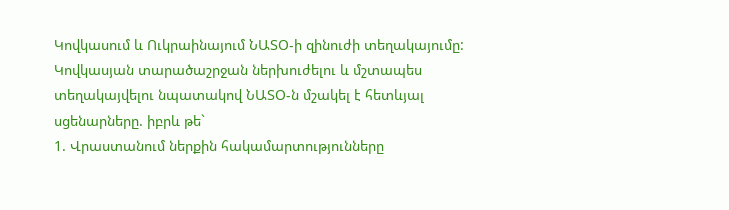Կովկասում և Ուկրաինայում ՆԱՏՕ-ի զինուժի տեղակայումը:
Կովկասյան տարածաշրջան ներխուժելու և մշտապես տեղակայվելու նպատակով ՆԱՏՕ-ն մշակել է հետևյալ սցենարները. իբրև թե`
1. Վրաստանում ներքին հակամարտությունները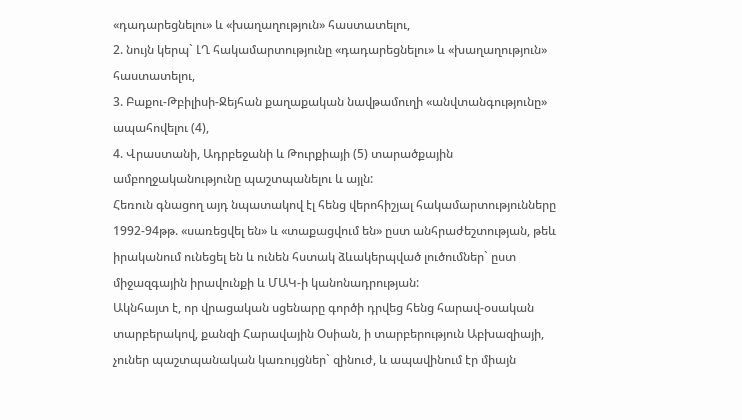«դադարեցնելու» և «խաղաղություն» հաստատելու,
2. նույն կերպ` ԼՂ հակամարտությունը «դադարեցնելու» և «խաղաղություն» հաստատելու,
3. Բաքու-Թբիլիսի-Ջեյհան քաղաքական նավթամուղի «անվտանգությունը» ապահովելու (4),
4. Վրաստանի, Ադրբեջանի և Թուրքիայի (5) տարածքային ամբողջականությունը պաշտպանելու և այլն:
Հեռուն գնացող այդ նպատակով էլ հենց վերոհիշյալ հակամարտությունները 1992-94թթ. «սառեցվել են» և «տաքացվում են» ըստ անհրաժեշտության, թեև իրականում ունեցել են և ունեն հստակ ձևակերպված լուծումներ` ըստ միջազգային իրավունքի և ՄԱԿ-ի կանոնադրության:
Ակնհայտ է, որ վրացական սցենարը գործի դրվեց հենց հարավ-օսական տարբերակով, քանզի Հարավային Օսիան, ի տարբերություն Աբխազիայի, չուներ պաշտպանական կառույցներ` զինուժ, և ապավինում էր միայն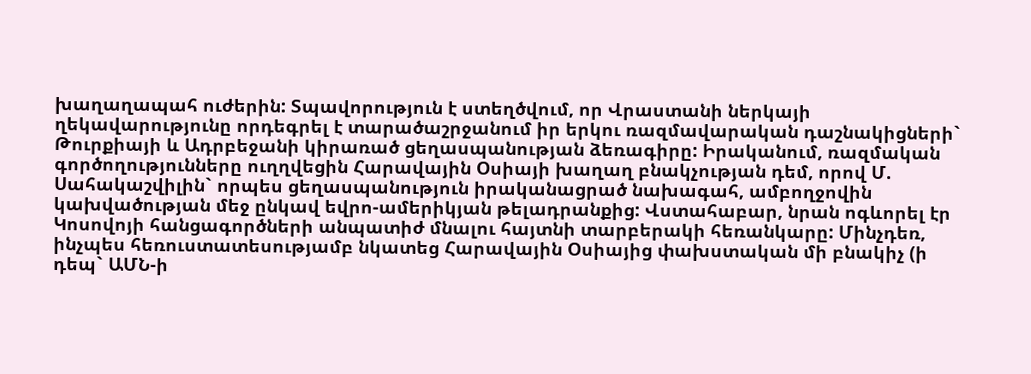խաղաղապահ ուժերին: Տպավորություն է ստեղծվում, որ Վրաստանի ներկայի ղեկավարությունը որդեգրել է տարածաշրջանում իր երկու ռազմավարական դաշնակիցների` Թուրքիայի և Ադրբեջանի կիրառած ցեղասպանության ձեռագիրը: Իրականում, ռազմական գործողությունները ուղղվեցին Հարավային Օսիայի խաղաղ բնակչության դեմ, որով Մ. Սահակաշվիլին` որպես ցեղասպանություն իրականացրած նախագահ, ամբողջովին կախվածության մեջ ընկավ եվրո-ամերիկյան թելադրանքից: Վստահաբար, նրան ոգևորել էր Կոսովոյի հանցագործների անպատիժ մնալու հայտնի տարբերակի հեռանկարը: Մինչդեռ, ինչպես հեռուստատեսությամբ նկատեց Հարավային Օսիայից փախստական մի բնակիչ (ի դեպ` ԱՄՆ-ի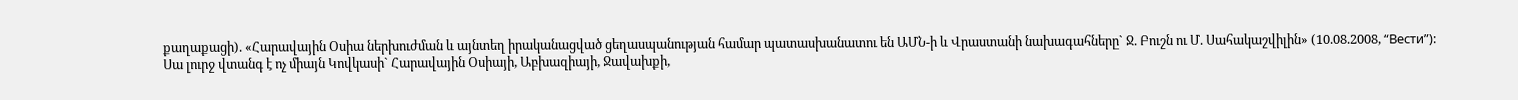քաղաքացի). «Հարավային Օսիա ներխուժման և այնտեղ իրականացված ցեղասպանության համար պատասխանատու են ԱՄՆ-ի և Վրաստանի նախագահները` Ջ. Բուշն ու Մ. Սահակաշվիլին» (10.08.2008, “Вести”):
Սա լուրջ վտանգ է ոչ միայն Կովկասի` Հարավային Օսիայի, Աբխազիայի, Ջավախքի,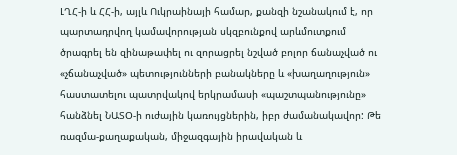ԼՂՀ-ի և ՀՀ-ի, այլև Ուկրաինայի համար, քանզի նշանակում է, որ պարտադրվող կամավորության սկզբունքով արևմուտքում ծրագրել են զինաթափել ու զորացրել նշված բոլոր ճանաչված ու «չճանաչված» պետությունների բանակները և «խաղաղություն» հաստատելու պատրվակով երկրամասի «պաշտպանությունը» հանձնել ՆԱՏՕ-ի ուժային կառույցներին, իբր ժամանակավոր: Թե ռազմա-քաղաքական, միջազգային իրավական և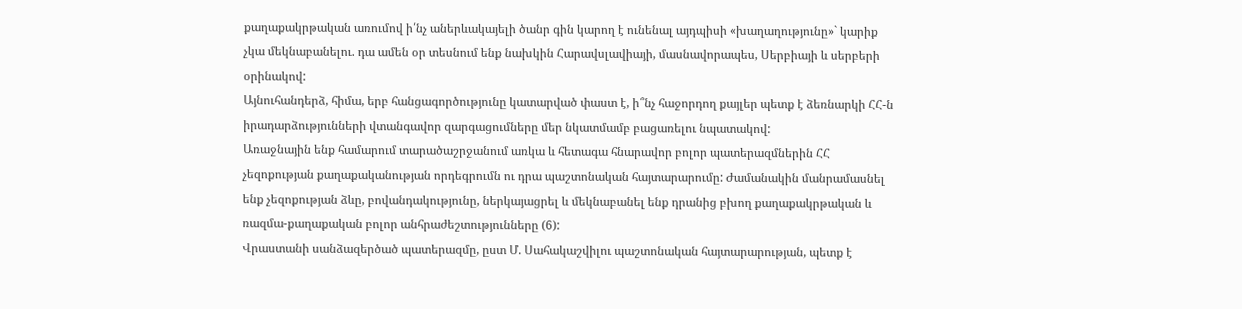քաղաքակրթական առումով ի՛նչ աներևակայելի ծանր գին կարող է ունենալ այդպիսի «խաղաղությունը»` կարիք չկա մեկնաբանելու. դա ամեն օր տեսնում ենք նախկին Հարավսլավիայի, մասնավորապես, Սերբիայի և սերբերի օրինակով:
Այնուհանդերձ, հիմա, երբ հանցագործությունը կատարված փաստ է, ի՞նչ հաջորդող քայլեր պետք է ձեռնարկի ՀՀ-ն իրադարձությունների վտանգավոր զարգացումները մեր նկատմամբ բացառելու նպատակով:
Առաջնային ենք համարում տարածաշրջանում առկա և հետագա հնարավոր բոլոր պատերազմներին ՀՀ չեզոքության քաղաքականության որդեգրումն ու դրա պաշտոնական հայտարարումը: Ժամանակին մանրամասնել ենք չեզոքության ձևը, բովանդակությունը, ներկայացրել և մեկնաբանել ենք դրանից բխող քաղաքակրթական և ռազմա-քաղաքական բոլոր անհրաժեշտությունները (6):
Վրաստանի սանձազերծած պատերազմը, ըստ Մ. Սահակաշվիլու պաշտոնական հայտարարության, պետք է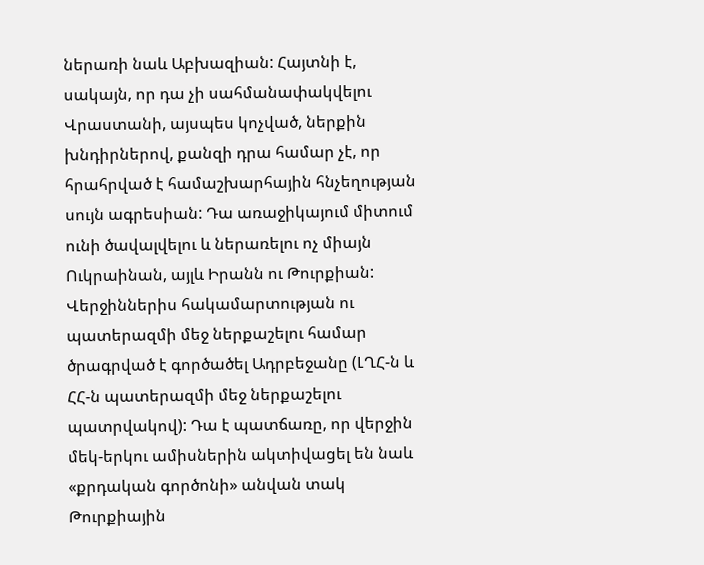ներառի նաև Աբխազիան: Հայտնի է, սակայն, որ դա չի սահմանափակվելու Վրաստանի, այսպես կոչված, ներքին խնդիրներով, քանզի դրա համար չէ, որ հրահրված է համաշխարհային հնչեղության սույն ագրեսիան: Դա առաջիկայում միտում ունի ծավալվելու և ներառելու ոչ միայն Ուկրաինան, այլև Իրանն ու Թուրքիան: Վերջիններիս հակամարտության ու պատերազմի մեջ ներքաշելու համար ծրագրված է գործածել Ադրբեջանը (ԼՂՀ-ն և ՀՀ-ն պատերազմի մեջ ներքաշելու պատրվակով): Դա է պատճառը, որ վերջին մեկ-երկու ամիսներին ակտիվացել են նաև «քրդական գործոնի» անվան տակ Թուրքիային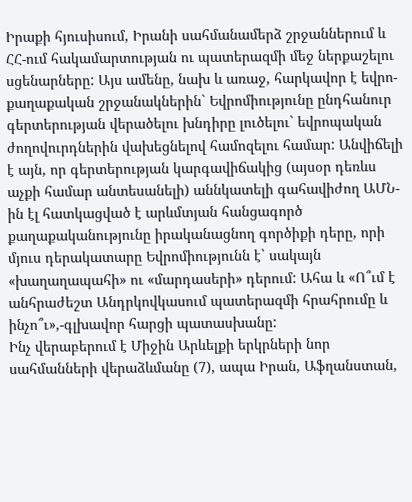Իրաքի հյուսիսում, Իրանի սահմանամերձ շրջաններում և ՀՀ-ում հակամարտության ու պատերազմի մեջ ներքաշելու սցենարները: Այս ամենը, նախ և առաջ, հարկավոր է եվրո-քաղաքական շրջանակներին` Եվրոմիությունը ընդհանուր գերտերության վերածելու խնդիրը լուծելու` եվրոպական ժողովուրդներին վախեցնելով համոզելու համար: Անվիճելի է այն, որ գերտերության կարգավիճակից (այսօր դեռևս աչքի համար անտեսանելի) աննկատելի գահավիժող ԱՄՆ-ին էլ հատկացված է արևմտյան հանցագործ քաղաքականությունը իրականացնող գործիքի դերը, որի մյուս դերակատարը Եվրոմիությունն է` սակայն «խաղաղապահի» ու «մարդասերի» դերում: Ահա և «Ո՞ւմ է անհրաժեշտ Անդրկովկասում պատերազմի հրահրումը և ինչո՞ւ»,-գլխավոր հարցի պատասխանը:
Ինչ վերաբերում է Միջին Արևելքի երկրների նոր սահմանների վերաձևմանը (7), ապա Իրան, Աֆղանստան,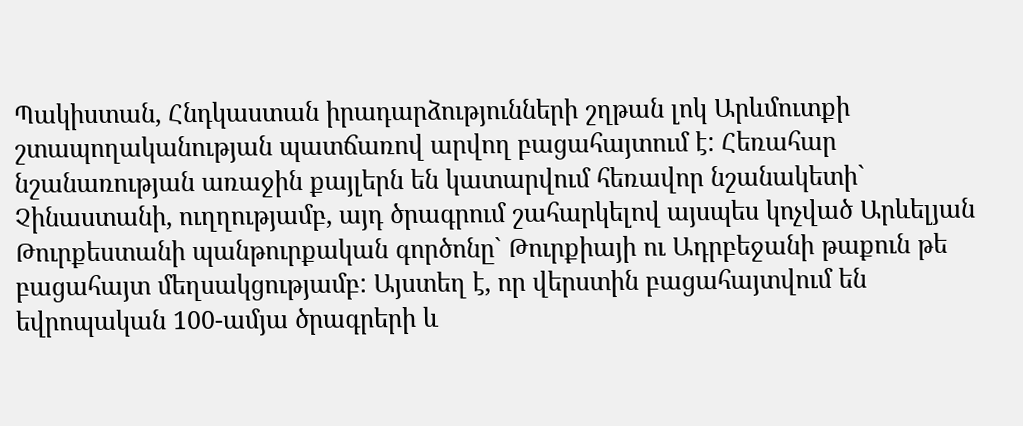Պակիստան, Հնդկաստան իրադարձությունների շղթան լոկ Արևմուտքի շտապողականության պատճառով արվող բացահայտում է: Հեռահար նշանառության առաջին քայլերն են կատարվում հեռավոր նշանակետի` Չինաստանի, ուղղությամբ, այդ ծրագրում շահարկելով այսպես կոչված Արևելյան Թուրքեստանի պանթուրքական գործոնը` Թուրքիայի ու Ադրբեջանի թաքուն թե բացահայտ մեղսակցությամբ: Այստեղ է, որ վերստին բացահայտվում են եվրոպական 100-ամյա ծրագրերի և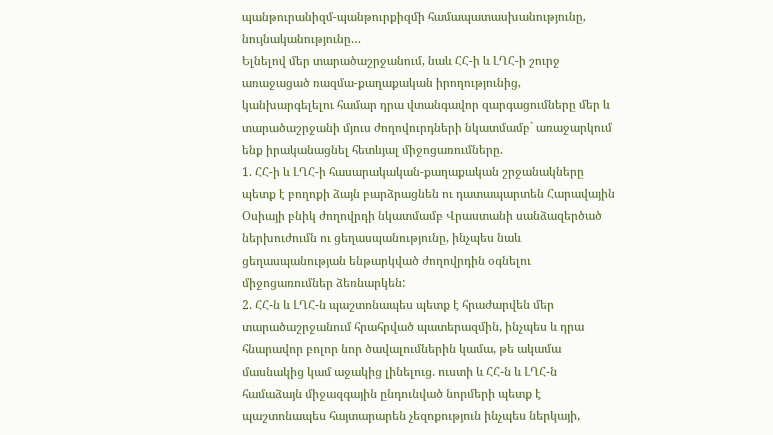պանթուրանիզմ-պանթուրքիզմի համապատասխանությունը, նույնականությունը…
Ելնելով մեր տարածաշրջանում, նաև ՀՀ-ի և ԼՂՀ-ի շուրջ առաջացած ռազմա-քաղաքական իրողությունից, կանխարգելելու համար դրա վտանգավոր զարգացումները մեր և տարածաշրջանի մյուս ժողովուրդների նկատմամբ` առաջարկում ենք իրականացնել հետևյալ միջոցառումները.
1. ՀՀ-ի և ԼՂՀ-ի հասարակական-քաղաքական շրջանակները պետք է բողոքի ձայն բարձրացնեն ու դատապարտեն Հարավային Օսիայի բնիկ ժողովրդի նկատմամբ Վրաստանի սանձազերծած ներխուժումն ու ցեղասպանությունը, ինչպես նաև ցեղասպանության ենթարկված ժողովրդին օգնելու միջոցառումներ ձեռնարկեն:
2. ՀՀ-ն և ԼՂՀ-ն պաշտոնապես պետք է հրաժարվեն մեր տարածաշրջանում հրահրված պատերազմին, ինչպես և դրա հնարավոր բոլոր նոր ծավալումներին կամա, թե ակամա մասնակից կամ աջակից լինելուց. ուստի և ՀՀ-ն և ԼՂՀ-ն համաձայն միջազգային ընդունված նորմերի պետք է պաշտոնապես հայտարարեն չեզոքություն ինչպես ներկայի,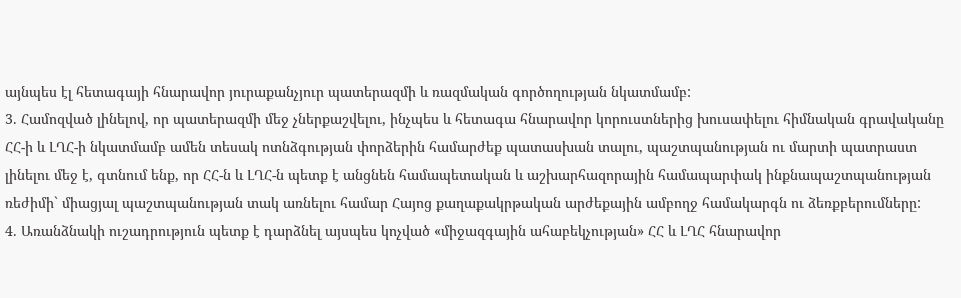այնպես էլ հետագայի հնարավոր յուրաքանչյուր պատերազմի և ռազմական գործողության նկատմամբ:
3. Համոզված լինելով, որ պատերազմի մեջ չներքաշվելու, ինչպես և հետագա հնարավոր կորուստներից խուսափելու հիմնական գրավականը ՀՀ-ի և ԼՂՀ-ի նկատմամբ ամեն տեսակ ոտնձգության փորձերին համարժեք պատասխան տալու, պաշտպանության ու մարտի պատրաստ լինելու մեջ է, գտնում ենք, որ ՀՀ-ն և ԼՂՀ-ն պետք է անցնեն համապետական և աշխարհազորային համապարփակ ինքնապաշտպանության ռեժիմի` միացյալ պաշտպանության տակ առնելու համար Հայոց քաղաքակրթական արժեքային ամբողջ համակարգն ու ձեռքբերումները:
4. Առանձնակի ուշադրություն պետք է դարձնել այսպես կոչված «միջազգային ահաբեկչության» ՀՀ և ԼՂՀ հնարավոր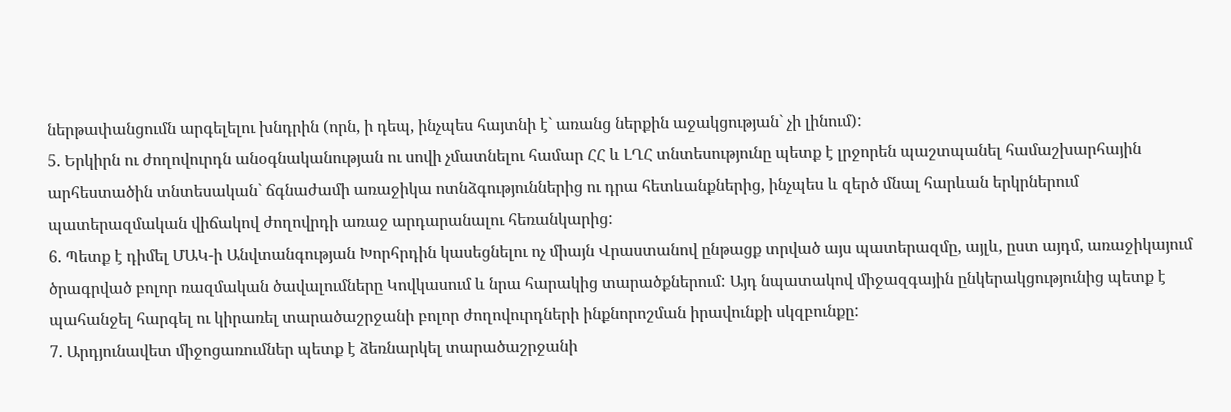ներթափանցումն արգելելու խնդրին (որն, ի դեպ, ինչպես հայտնի է` առանց ներքին աջակցության` չի լինում):
5. Երկիրն ու ժողովուրդն անօգնականության ու սովի չմատնելու համար ՀՀ և ԼՂՀ տնտեսությունը պետք է լրջորեն պաշտպանել համաշխարհային արհեստածին տնտեսական` ճգնաժամի առաջիկա ոտնձգություններից ու դրա հետևանքներից, ինչպես և զերծ մնալ հարևան երկրներում պատերազմական վիճակով ժողովրդի առաջ արդարանալու հեռանկարից:
6. Պետք է դիմել ՄԱԿ-ի Անվտանգության Խորհրդին կասեցնելու ոչ միայն Վրաստանով ընթացք տրված այս պատերազմը, այլև, ըստ այդմ, առաջիկայում ծրագրված բոլոր ռազմական ծավալումները Կովկասում և նրա հարակից տարածքներում: Այդ նպատակով միջազգային ընկերակցությունից պետք է պահանջել հարգել ու կիրառել տարածաշրջանի բոլոր ժողովուրդների ինքնորոշման իրավունքի սկզբունքը:
7. Արդյունավետ միջոցառումներ պետք է ձեռնարկել տարածաշրջանի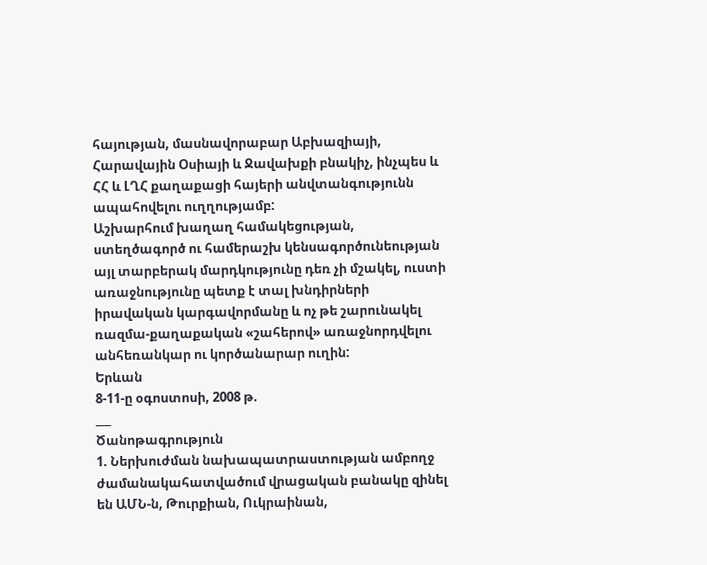հայության, մասնավորաբար Աբխազիայի, Հարավային Օսիայի և Ջավախքի բնակիչ, ինչպես և ՀՀ և ԼՂՀ քաղաքացի հայերի անվտանգությունն ապահովելու ուղղությամբ:
Աշխարհում խաղաղ համակեցության, ստեղծագործ ու համերաշխ կենսագործունեության այլ տարբերակ մարդկությունը դեռ չի մշակել, ուստի առաջնությունը պետք է տալ խնդիրների իրավական կարգավորմանը և ոչ թե շարունակել ռազմա-քաղաքական «շահերով» առաջնորդվելու անհեռանկար ու կործանարար ուղին:
Երևան
8-11-ը օգոստոսի, 2008 թ.
___
Ծանոթագրություն
1. Ներխուժման նախապատրաստության ամբողջ ժամանակահատվածում վրացական բանակը զինել են ԱՄՆ-ն, Թուրքիան, Ուկրաինան,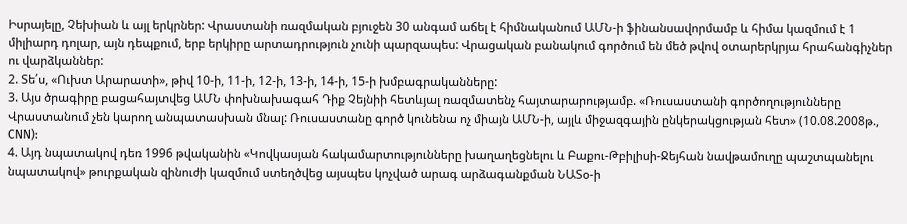Իսրայելը, Չեխիան և այլ երկրներ: Վրաստանի ռազմական բյուջեն 30 անգամ աճել է հիմնականում ԱՄՆ-ի ֆինանսավորմամբ և հիմա կազմում է 1 միլիարդ դոլար, այն դեպքում, երբ երկիրը արտադրություն չունի պարզապես: Վրացական բանակում գործում են մեծ թվով օտարերկրյա հրահանգիչներ ու վարձկաններ:
2. Տե՛ս, «Ուխտ Արարատի», թիվ 10-ի, 11-ի, 12-ի, 13-ի, 14-ի, 15-ի խմբագրականները:
3. Այս ծրագիրը բացահայտվեց ԱՄՆ փոխնախագահ Դիք Չեյնիի հետևյալ ռազմատենչ հայտարարությամբ. «Ռուսաստանի գործողությունները Վրաստանում չեն կարող անպատասխան մնալ: Ռուսաստանը գործ կունենա ոչ միայն ԱՄՆ-ի, այլև միջազգային ընկերակցության հետ» (10.08.2008թ., CNN):
4. Այդ նպատակով դեռ 1996 թվականին «Կովկասյան հակամարտությունները խաղաղեցնելու և Բաքու-Թբիլիսի-Ջեյհան նավթամուղը պաշտպանելու նպատակով» թուրքական զինուժի կազմում ստեղծվեց այսպես կոչված արագ արձագանքման ՆԱՏօ-ի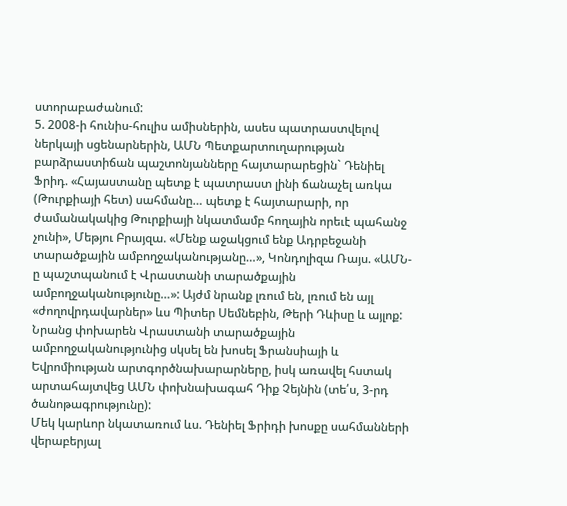ստորաբաժանում:
5. 2008-ի հունիս-հուլիս ամիսներին, ասես պատրաստվելով ներկայի սցենարներին, ԱՄՆ Պետքարտուղարության բարձրաստիճան պաշտոնյանները հայտարարեցին` Դենիել Ֆրիդ. «Հայաստանը պետք է պատրաստ լինի ճանաչել առկա (Թուրքիայի հետ) սահմանը… պետք է հայտարարի, որ ժամանակակից Թուրքիայի նկատմամբ հողային որեւէ պահանջ չունի», Մեթյու Բրայզա. «Մենք աջակցում ենք Ադրբեջանի տարածքային ամբողջականությանը…», Կոնդոլիզա Ռայս. «ԱՄՆ-ը պաշտպանում է Վրաստանի տարածքային ամբողջականությունը…»: Այժմ նրանք լռում են, լռում են այլ «ժողովրդավարներ» ևս Պիտեր Սեմնեբին, Թերի Դևիսը և այլոք: Նրանց փոխարեն Վրաստանի տարածքային ամբողջականությունից սկսել են խոսել Ֆրանսիայի և Եվրոմիության արտգործնախարարները, իսկ առավել հստակ արտահայտվեց ԱՄՆ փոխնախագահ Դիք Չեյնին (տե՛ս, 3-րդ ծանոթագրությունը):
Մեկ կարևոր նկատառում ևս. Դենիել Ֆրիդի խոսքը սահմանների վերաբերյալ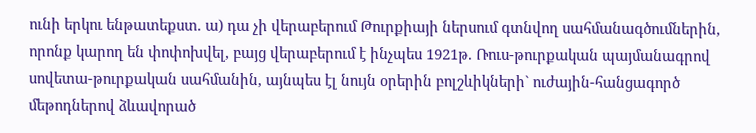ունի երկու ենթատեքստ. ա) դա չի վերաբերում Թուրքիայի ներսում գտնվող սահմանագծումներին, որոնք կարող են փոփոխվել, բայց վերաբերում է ինչպես 1921թ. Ռուս-թուրքական պայմանագրով սովետա-թուրքական սահմանին, այնպես էլ նույն օրերին բոլշևիկների` ուժային-հանցագործ մեթոդներով ձևավորած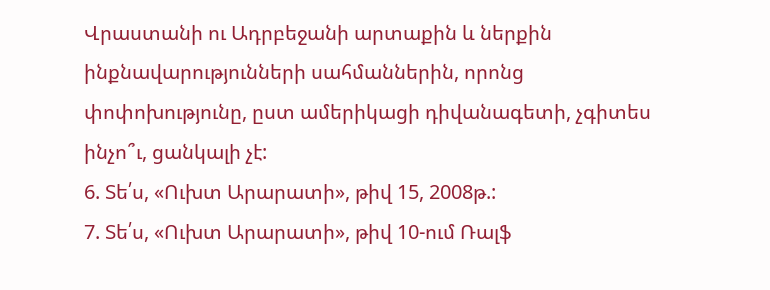Վրաստանի ու Ադրբեջանի արտաքին և ներքին ինքնավարությունների սահմաններին, որոնց փոփոխությունը, ըստ ամերիկացի դիվանագետի, չգիտես ինչո՞ւ, ցանկալի չէ:
6. Տե՛ս, «Ուխտ Արարատի», թիվ 15, 2008թ.:
7. Տե՛ս, «Ուխտ Արարատի», թիվ 10-ում Ռալֆ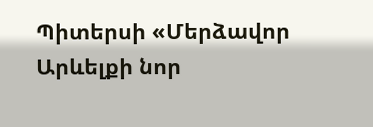Պիտերսի «Մերձավոր Արևելքի նոր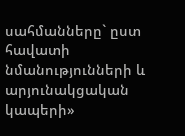սահմանները` ըստ հավատի նմանությունների և արյունակցական կապերի»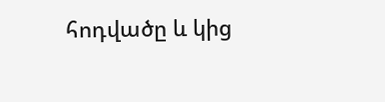հոդվածը և կից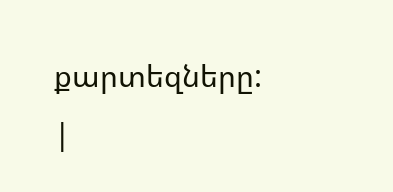քարտեզները:
|